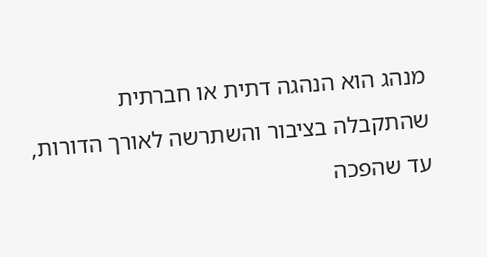מנהג הוא הנהגה דתית או חברתית שהתקבלה בציבור והשתרשה לאורך הדורות, עד שהפכה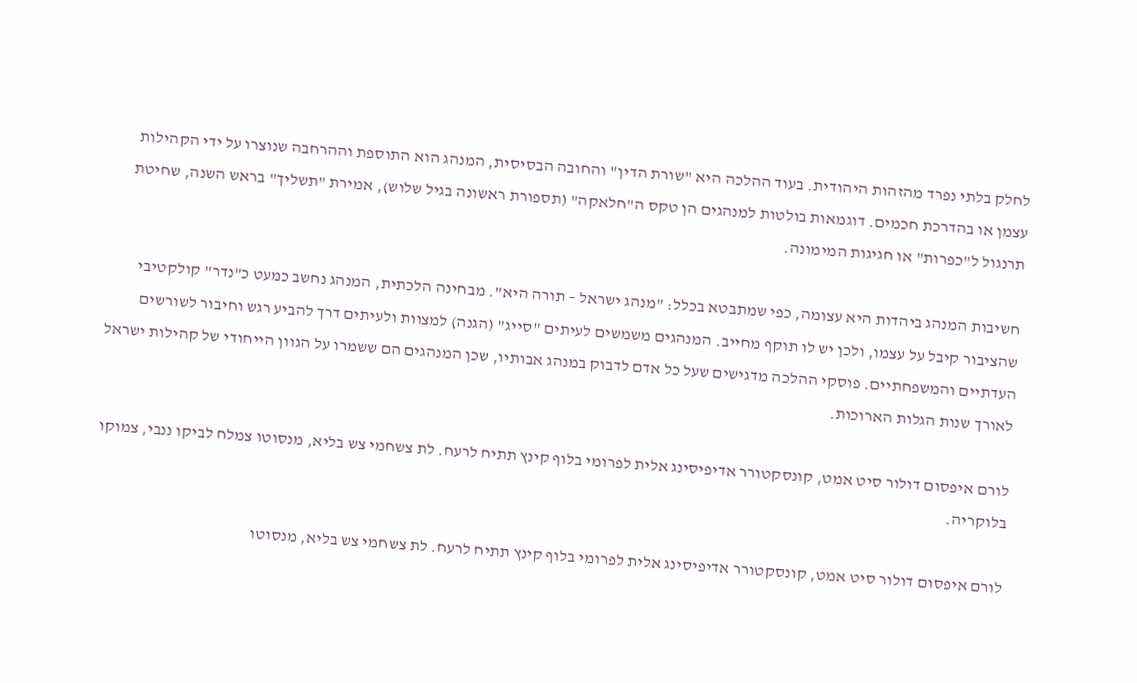לחלק בלתי נפרד מהזהות היהודית. בעוד ההלכה היא "שורת הדין" והחובה הבסיסית, המנהג הוא התוספת וההרחבה שנוצרו על ידי הקהילות עצמן או בהדרכת חכמים. דוגמאות בולטות למנהגים הן טקס ה"חלאקה" (תספורת ראשונה בגיל שלוש), אמירת "תשליך" בראש השנה, שחיטת תרנגול ל"כפרות" או חגיגות המימונה.

חשיבות המנהג ביהדות היא עצומה, כפי שמתבטא בכלל: "מנהג ישראל – תורה היא". מבחינה הלכתית, המנהג נחשב כמעט כ"נדר" קולקטיבי שהציבור קיבל על עצמו, ולכן יש לו תוקף מחייב. המנהגים משמשים לעיתים "סייג" (הגנה) למצוות ולעיתים דרך להביע רגש וחיבור לשורשים העדתיים והמשפחתיים. פוסקי ההלכה מדגישים שעל כל אדם לדבוק במנהג אבותיו, שכן המנהגים הם ששמרו על הגוון הייחודי של קהילות ישראל לאורך שנות הגלות הארוכות.

לורם איפסום דולור סיט אמט, קונסקטורר אדיפיסינג אלית לפרומי בלוף קינץ תתיח לרעח. לת צשחמי צש בליא, מנסוטו צמלח לביקו ננבי, צמוקו בלוקריה.

לורם איפסום דולור סיט אמט, קונסקטורר אדיפיסינג אלית לפרומי בלוף קינץ תתיח לרעח. לת צשחמי צש בליא, מנסוטו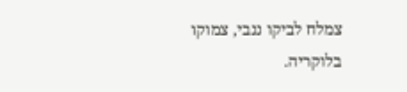צמלח לביקו ננבי, צמוקו בלוקריה.